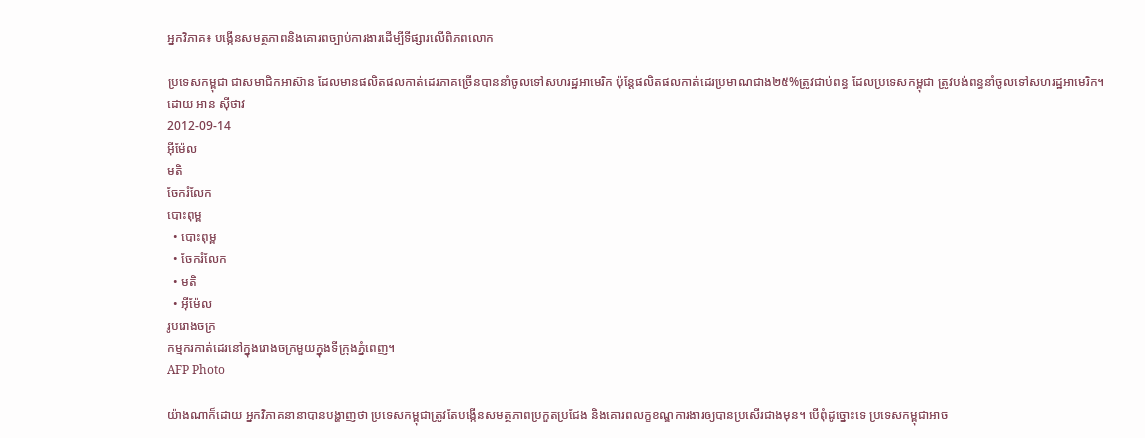អ្នកវិភាគ៖ បង្កើនសមត្ថភាពនិងគោរពច្បាប់ការងារដើម្បីទីផ្សារលើពិភពលោក

ប្រទេសកម្ពុជា ជាសមាជិកអាស៊ាន ដែលមានផលិតផលកាត់ដេរភាគច្រើនបាននាំចូលទៅសហរដ្ឋអាមេរិក ប៉ុន្តែផលិតផលកាត់ដេរប្រមាណជាង២៥%ត្រូវជាប់ពន្ធ ដែលប្រទេសកម្ពុជា ត្រូវបង់ពន្ធនាំចូលទៅសហរដ្ឋអាមេរិក។
ដោយ អាន ស៊ីថាវ
2012-09-14
អ៊ីម៉ែល
មតិ
ចែករំលែក
បោះពុម្ព
  • បោះពុម្ព
  • ចែករំលែក
  • មតិ
  • អ៊ីម៉ែល
រូបរោងចក្រ
កម្មករកាត់ដេរនៅក្នុងរោងចក្រមួយក្នុងទីក្រុងភ្នំពេញ។
AFP Photo

យ៉ាងណាក៏ដោយ អ្នកវិភាគនានាបានបង្ហាញថា ប្រទេសកម្ពុជាត្រូវតែបង្កើនសមត្ថភាពប្រកួតប្រជែង និងគោរពលក្ខខណ្ឌការងារឲ្យបានប្រសើរជាងមុន។ បើពុំដូច្នោះទេ ប្រទេសកម្ពុជាអាច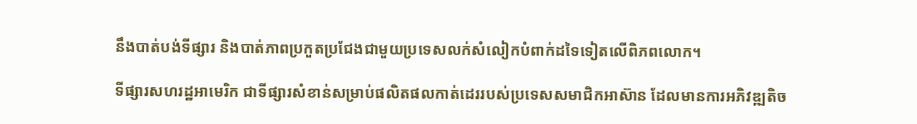នឹងបាត់បង់ទីផ្សារ និងបាត់ភាពប្រកួតប្រជែងជាមួយប្រទេសលក់សំលៀកបំពាក់ដទៃទៀតលើពិភពលោក។

ទីផ្សារសហរដ្ឋអាមេរិក ជាទីផ្សារសំខាន់សម្រាប់ផលិតផលកាត់ដេររបស់ប្រទេសសមាជិកអាស៊ាន ដែលមានការអភិវឌ្ឍតិច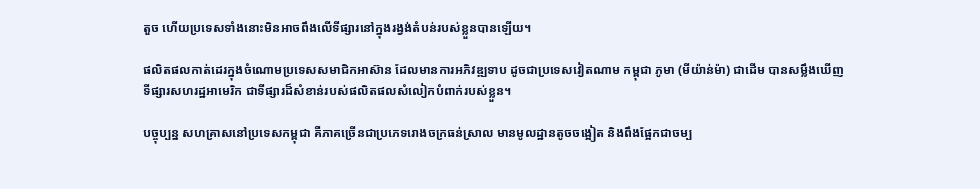តួច ហើយប្រទេសទាំងនោះមិនអាចពឹងលើទីផ្សារនៅក្នុងរង្វង់តំបន់របស់ខ្លួនបានឡើយ។

ផលិតផលកាត់ដេរក្នុងចំណោមប្រទេសសមាជិកអាស៊ាន ដែលមានការអភិវឌ្ឍទាប ដូចជាប្រទេសវៀតណាម កម្ពុជា ភូមា (មីយ៉ាន់ម៉ា) ជាដើម បានសម្លឹងឃើញទីផ្សារសហរដ្ឋអាមេរិក ជាទីផ្សារដ៏សំខាន់របស់ផលិតផលសំលៀកបំពាក់របស់ខ្លួន។

បច្ចុប្បន្ន សហគ្រាសនៅប្រទេសកម្ពុជា គឺភាគច្រើនជាប្រភេទរោងចក្រធន់ស្រាល មានមូលដ្ឋានតូចចង្អៀត និងពឹងផ្អែកជាចម្ប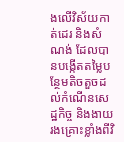ងលើវិស័យកាត់ដេរ និងសំណង់ ដែលបានបង្កើតតម្លៃបន្ថែមតិចតួចដល់កំណើនសេដ្ឋកិច្ច និងងាយរងគ្រោះខ្លាំងពីវិ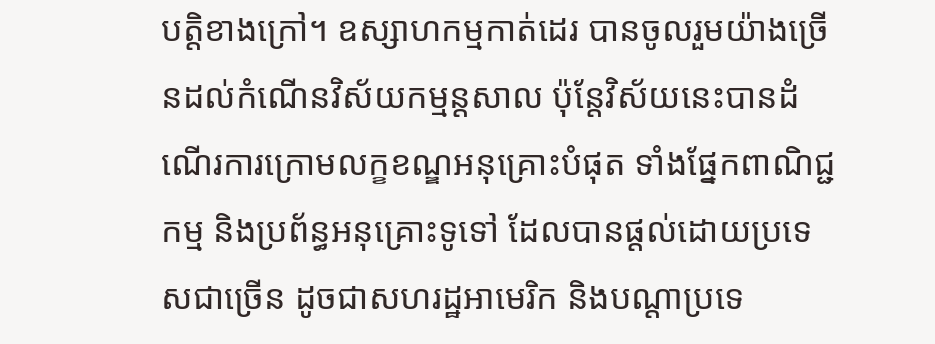បត្តិខាងក្រៅ។ ឧស្សាហកម្មកាត់ដេរ បានចូលរួមយ៉ាងច្រើនដល់កំណើនវិស័យកម្មន្តសាល ប៉ុន្តែវិស័យនេះបានដំណើរការក្រោមលក្ខខណ្ឌអនុគ្រោះបំផុត ទាំងផ្នែកពាណិជ្ជកម្ម និងប្រព័ន្ធអនុគ្រោះទូទៅ ដែលបានផ្ដល់ដោយប្រទេសជាច្រើន ដូចជាសហរដ្ឋអាមេរិក និងបណ្ដាប្រទេ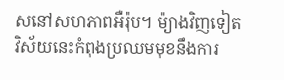សនៅសហភាពអឺរ៉ុប។ ម៉្យាងវិញទៀត វិស័យនេះកំពុងប្រឈមមុខនឹងការ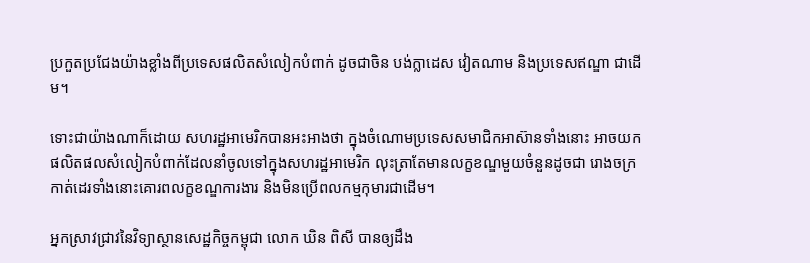ប្រកួតប្រជែងយ៉ាងខ្លាំងពីប្រទេសផលិតសំលៀកបំពាក់ ដូចជាចិន បង់ក្លាដេស វៀតណាម និងប្រទេសឥណ្ឌា ជាដើម។

ទោះជាយ៉ាងណាក៏ដោយ សហរដ្ឋអាមេរិកបានអះអាងថា ក្នុងចំណោមប្រទេសសមាជិកអាស៊ានទាំងនោះ អាចយកផលិតផលសំលៀកបំពាក់ដែលនាំចូលទៅក្នុងសហរដ្ឋអាមេរិក លុះត្រាតែមានលក្ខខណ្ឌមួយចំនួនដូចជា រោងចក្រកាត់ដេរទាំងនោះគោរពលក្ខខណ្ឌការងារ និងមិនប្រើពលកម្មកុមារជាដើម។

អ្នកស្រាវជ្រាវនៃវិទ្យាស្ថានសេដ្ឋកិច្ចកម្ពុជា លោក ឃិន ពិសី បានឲ្យដឹង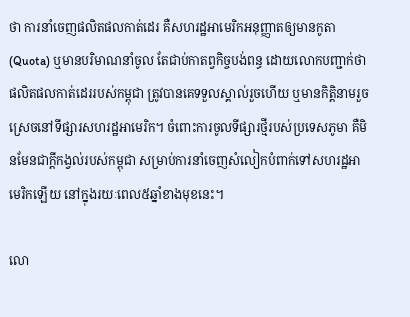ថា ការនាំចេញផលិតផលកាត់ដេរ គឺសហរដ្ឋអាមេរិកអនុញ្ញាតឲ្យមានកូតា (Quota) ឬមានបរិមាណនាំចូល តែជាប់កាតព្វកិច្ចបង់ពន្ធ ដោយលោកបញ្ជាក់ថា ផលិតផលកាត់ដេររបស់កម្ពុជា ត្រូវបានគេទទួលស្គាល់រួចហើយ ឬមានកិត្តិនាមរួចស្រេចនៅទីផ្សារសហរដ្ឋអាមេរិក។ ចំពោះការចូលទីផ្សារថ្មីរបស់ប្រទេសភូមា គឺមិនមែនជាក្ដីកង្វល់របស់កម្ពុជា សម្រាប់ការនាំចេញសំលៀកបំពាក់ទៅសហរដ្ឋអាមេរិកឡើយ នៅក្នុងរយៈពេល៥ឆ្នាំខាងមុខនេះ។

លោ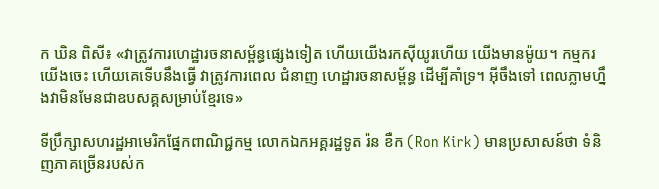ក ឃិន ពិសី៖ «វាត្រូវការហេដ្ឋារចនាសម្ព័ន្ធផ្សេងទៀត ហើយយើងរកស៊ីយូរហើយ យើងមានម៉ូយ។ កម្មករយើងចេះ ហើយគេទើបនឹងធ្វើ វាត្រូវការពេល ជំនាញ ហេដ្ឋារចនាសម្ព័ន្ធ ដើម្បីគាំទ្រ។ អ៊ីចឹងទៅ ពេលភ្លាមហ្នឹងវាមិនមែនជាឧបសគ្គសម្រាប់ខ្មែរទេ»

ទីប្រឹក្សាសហរដ្ឋអាមេរិកផ្នែកពាណិជ្ជកម្ម លោកឯកអគ្គរដ្ឋទូត រ៉ន ខឺក (Ron Kirk) មានប្រសាសន៍ថា ទំនិញភាគច្រើនរបស់ក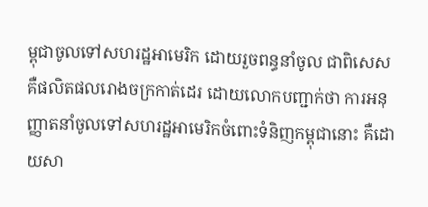ម្ពុជាចូលទៅសហរដ្ឋអាមេរិក ដោយរួចពន្ធនាំចូល ជាពិសេសគឺផលិតផលរោងចក្រកាត់ដេរ ដោយលោកបញ្ជាក់ថា ការអនុញ្ញាតនាំចូលទៅសហរដ្ឋអាមេរិកចំពោះទំនិញកម្ពុជានោះ គឺដោយសា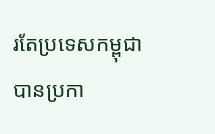រតែប្រទេសកម្ពុជា បានប្រកា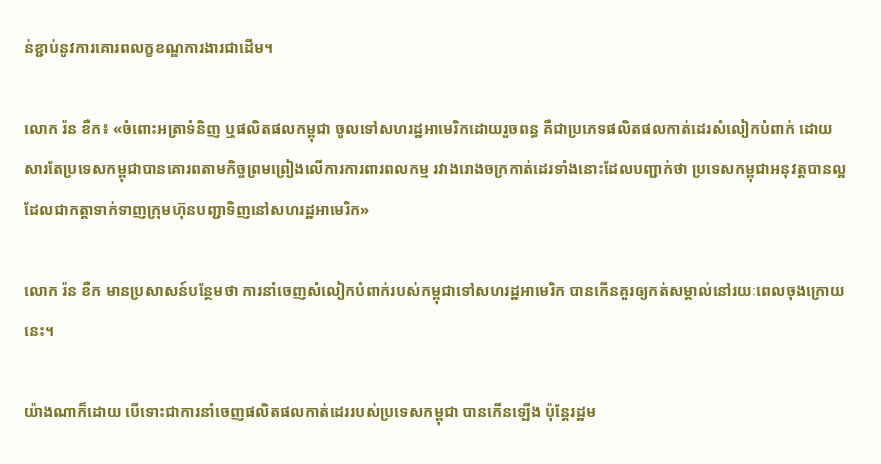ន់ខ្ជាប់នូវការគោរពលក្ខខណ្ឌការងារជាដើម។

លោក រ៉ន ខឺក៖ «ចំពោះអត្រាទំនិញ ឬផលិតផលកម្ពុជា ចូលទៅសហរដ្ឋអាមេរិកដោយរួចពន្ធ គឺជាប្រភេទផលិតផលកាត់ដេរសំលៀកបំពាក់ ដោយសារតែប្រទេសកម្ពុជាបានគោរពតាមកិច្ចព្រមព្រៀងលើការការពារពលកម្ម រវាងរោងចក្រកាត់ដេរទាំងនោះដែលបញ្ជាក់ថា ប្រទេសកម្ពុជាអនុវត្តបានល្អ ដែលជាកត្តាទាក់ទាញក្រុមហ៊ុនបញ្ជាទិញនៅសហរដ្ឋអាមេរិក»

លោក រ៉ន ខឺក មានប្រសាសន៍បន្ថែមថា ការនាំចេញសំលៀកបំពាក់របស់កម្ពុជាទៅសហរដ្ឋអាមេរិក បានកើនគួរឲ្យកត់សម្គាល់នៅរយៈពេលចុងក្រោយនេះ។

យ៉ាងណាក៏ដោយ បើទោះជាការនាំចេញផលិតផលកាត់ដេររបស់ប្រទេសកម្ពុជា បានកើនឡើង ប៉ុន្តែរដ្ឋម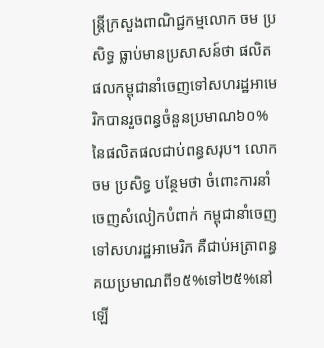ន្ត្រីក្រសួងពាណិជ្ជកម្មលោក ចម ប្រសិទ្ធ ធ្លាប់មានប្រសាសន៍ថា ផលិតផលកម្ពុជានាំចេញទៅសហរដ្ឋអាមេរិកបានរួចពន្ធចំនួនប្រមាណ៦០%នៃផលិតផលជាប់ពន្ធសរុប។ លោក ចម ប្រសិទ្ធ បន្ថែមថា ចំពោះការនាំចេញសំលៀកបំពាក់ កម្ពុជានាំចេញទៅសហរដ្ឋអាមេរិក គឺជាប់អត្រាពន្ធគយប្រមាណពី១៥%ទៅ២៥%នៅឡើ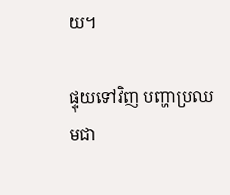យ។

ផ្ទុយទៅវិញ បញ្ហាប្រឈមជា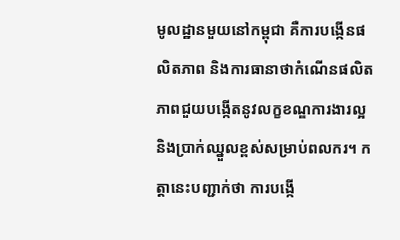មូលដ្ឋានមួយនៅកម្ពុជា គឺការបង្កើនផលិតភាព និងការធានាថាកំណើនផលិតភាពជួយបង្កើតនូវលក្ខខណ្ឌការងារល្អ និងប្រាក់ឈ្នួលខ្ពស់សម្រាប់ពលករ។ កត្តានេះបញ្ជាក់ថា ការបង្កើ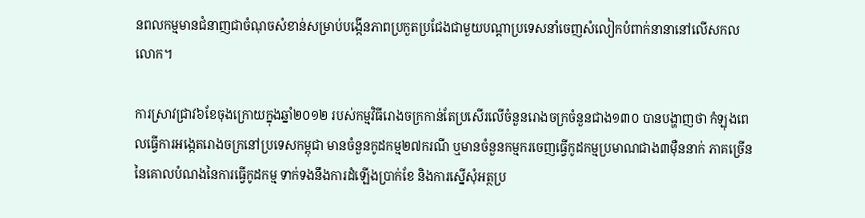នពលកម្មមានជំនាញជាចំណុចសំខាន់សម្រាប់បង្កើនភាពប្រកួតប្រជែងជាមួយបណ្ដាប្រទេសនាំចេញសំលៀកបំពាក់នានានៅលើសកលលោក។

ការស្រាវជ្រាវ៦ខែចុងក្រោយក្នុងឆ្នាំ២០១២ របស់កម្មវិធីរោងចក្រកាន់តែប្រសើរលើចំនួនរោងចក្រចំនួនជាង១៣០ បានបង្ហាញថា កំឡុងពេលធ្វើការអង្កេតរោងចក្រនៅប្រទេសកម្ពុជា មានចំនួនកូដកម្ម២៧ករណី ឬមានចំនួនកម្មករចេញធ្វើកូដកម្មប្រមាណជាង៣ម៉ឺននាក់ ភាគច្រើននៃគោលបំណងនៃការធ្វើកូដកម្ម ទាក់ទងនឹងការដំឡើងប្រាក់ខែ និងការស្នើសុំអត្ថប្រ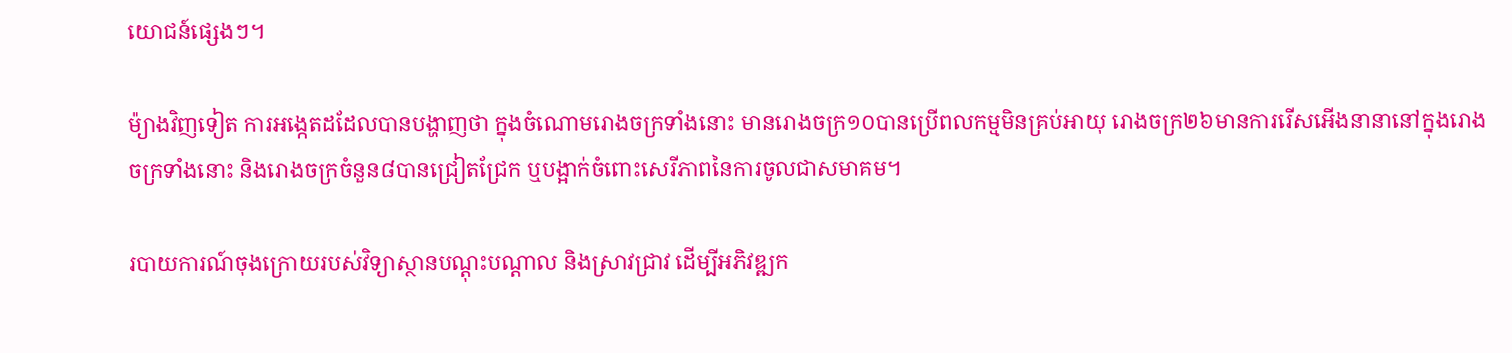យោជន៍ផ្សេងៗ។

ម៉្យាងវិញទៀត ការអង្កេតដដែលបានបង្ហាញថា ក្នុងចំណោមរោងចក្រទាំងនោះ មានរោងចក្រ១០បានប្រើពលកម្មមិនគ្រប់អាយុ រោងចក្រ២៦មានការរើសអើងនានានៅក្នុងរោងចក្រទាំងនោះ និងរោងចក្រចំនួន៨បានជ្រៀតជ្រែក ឬបង្អាក់ចំពោះសេរីភាពនៃការចូលជាសមាគម។

របាយការណ៍ចុងក្រោយរបស់វិទ្យាស្ថានបណ្ដុះបណ្ដាល និងស្រាវជ្រាវ ដើម្បីអភិវឌ្ឍក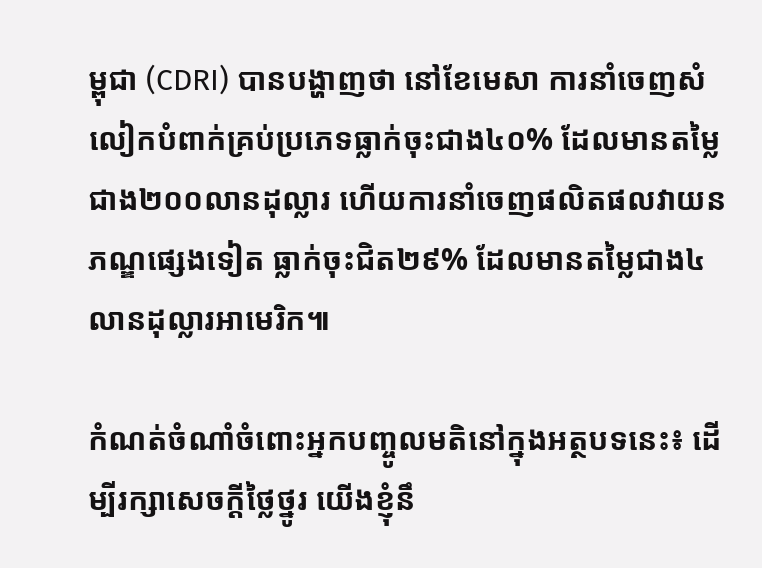ម្ពុជា (CDRI) បានបង្ហាញថា នៅខែមេសា ការនាំចេញសំលៀកបំពាក់គ្រប់ប្រភេទធ្លាក់ចុះជាង៤០% ដែលមានតម្លៃជាង២០០លានដុល្លារ ហើយការនាំចេញផលិតផលវាយនភណ្ឌផ្សេងទៀត ធ្លាក់ចុះជិត២៩% ដែលមានតម្លៃជាង៤លានដុល្លារអាមេរិក៕

កំណត់ចំណាំចំពោះអ្នកបញ្ចូលមតិនៅក្នុងអត្ថបទនេះ៖ ដើម្បីរក្សាសេចក្ដីថ្លៃថ្នូរ យើងខ្ញុំនឹ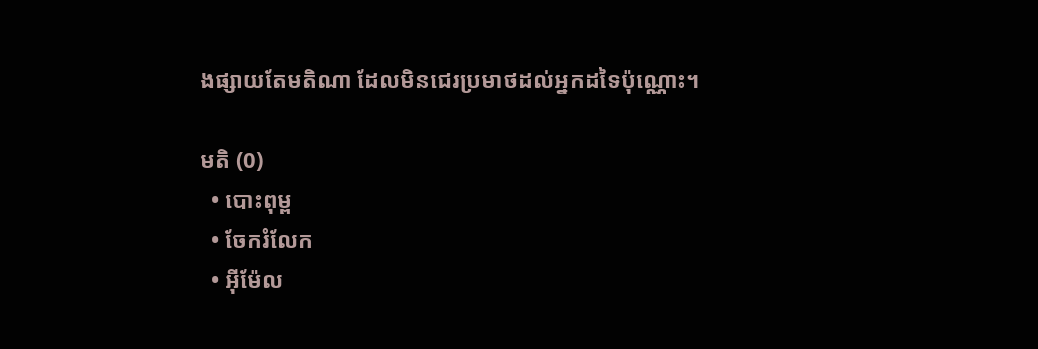ងផ្សាយតែមតិណា ដែលមិនជេរប្រមាថដល់អ្នកដទៃប៉ុណ្ណោះ។

មតិ (0)
  • បោះពុម្ព
  • ចែករំលែក
  • អ៊ីម៉ែល